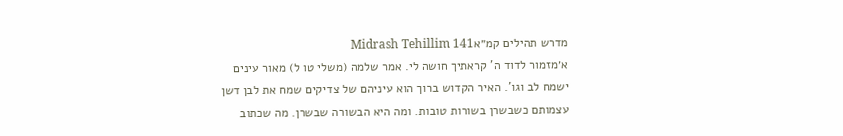מדרש תהילים קמ״אMidrash Tehillim 141
א׳מזמור לדוד ה' קראתיך חושה לי. אמר שלמה (משלי טו ל) מאור עינים ישמח לב וגו'. האיר הקדוש ברוך הוא עיניהם של צדיקים שמח את לבן דשן עצמותם כשבשרן בשורות טובות. ומה היא הבשורה שבשרן. מה שכתוב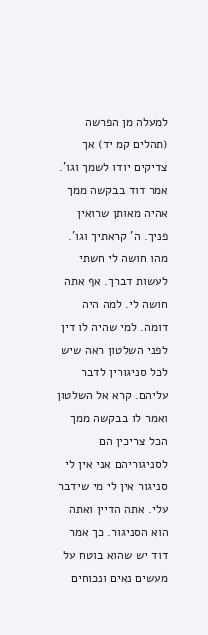למעלה מן הפרשה (תהלים קמ יד) אך צדיקים יודו לשמך וגו'. אמר דוד בבקשה ממך אהיה מאותן שרואין פניך. ה' קראתיך וגו'. מהו חושה לי חשתי לעשות דברך. אף אתה חושה לי. למה היה דומה. למי שהיה לו דין לפני השלטון ראה שיש לכל סניגורין לדבר עליהם. קרא אל השלטון ואמר לו בבקשה ממך הכל צריכין הם לסניגוריהם אני אין לי סניגור אין לי מי שידבר עלי. אתה הדיין ואתה הוא הסניגור. כך אמר דוד יש שהוא בוטח על מעשים נאים ונכוחים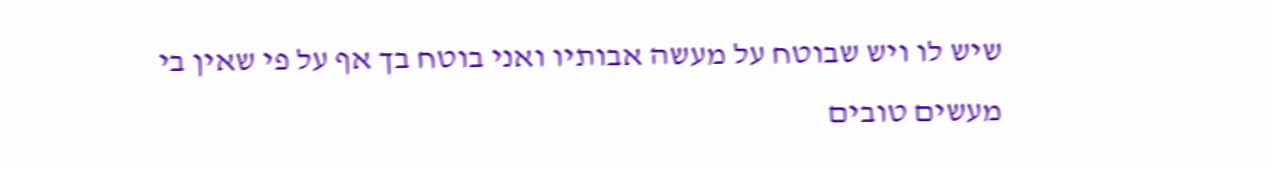שיש לו ויש שבוטח על מעשה אבותיו ואני בוטח בך אף על פי שאין בי מעשים טובים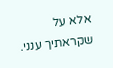אלא על שקראתיך ענני.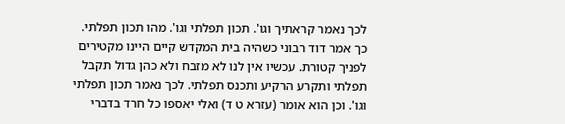לכך נאמר קראתיך וגו'. תכון תפלתי וגו'. מהו תכון תפלתי. כך אמר דוד רבוני כשהיה בית המקדש קיים היינו מקטירים לפניך קטורת. עכשיו אין לנו לא מזבח ולא כהן גדול תקבל תפלתי ותקרע הרקיע ותכנס תפלתי. לכך נאמר תכון תפלתי וגו'. וכן הוא אומר (עזרא ט ד) ואלי יאספו כל חרד בדברי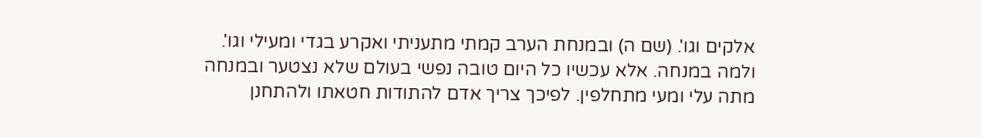אלקים וגו'. (שם ה) ובמנחת הערב קמתי מתעניתי ואקרע בגדי ומעילי וגו'. ולמה במנחה. אלא עכשיו כל היום טובה נפשי בעולם שלא נצטער ובמנחה מתה עלי ומעי מתחלפין. לפיכך צריך אדם להתודות חטאתו ולהתחנן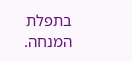בתפלת המנחה.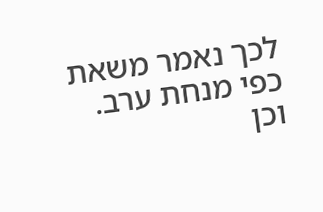לכך נאמר משאת כפי מנחת ערב. וכן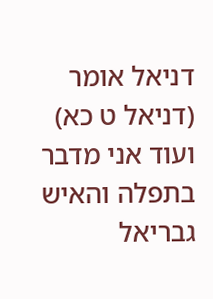דניאל אומר (דניאל ט כא) ועוד אני מדבר בתפלה והאיש גבריאל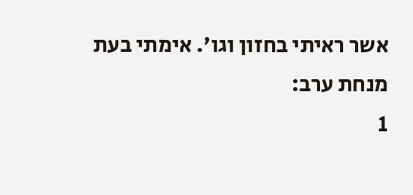אשר ראיתי בחזון וגו'. אימתי בעת מנחת ערב:
1